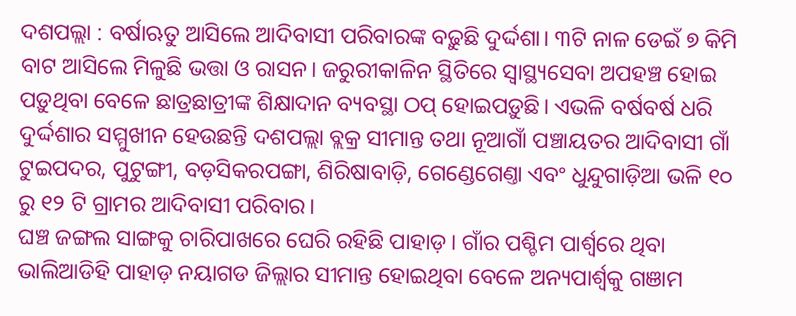ଦଶପଲ୍ଲା : ବର୍ଷାଋତୁ ଆସିଲେ ଆଦିବାସୀ ପରିବାରଙ୍କ ବଢ଼ୁଛି ଦୁର୍ଦ୍ଦଶା। ୩ଟି ନାଳ ଡେଇଁ ୭ କିମି ବାଟ ଆସିଲେ ମିଳୁଛି ଭତ୍ତା ଓ ରାସନ। ଜରୁରୀକାଳିନ ସ୍ଥିତିରେ ସ୍ବାସ୍ଥ୍ୟସେବା ଅପହଞ୍ଚ ହୋଇ ପଡ଼ୁଥିବା ବେଳେ ଛାତ୍ରଛାତ୍ରୀଙ୍କ ଶିକ୍ଷାଦାନ ବ୍ୟବସ୍ଥା ଠପ୍ ହୋଇପଡ଼ୁଛି। ଏଭଳି ବର୍ଷବର୍ଷ ଧରି ଦୁର୍ଦ୍ଦଶାର ସମ୍ମୁଖୀନ ହେଉଛନ୍ତି ଦଶପଲ୍ଲା ବ୍ଲକ୍ର ସୀମାନ୍ତ ତଥା ନୂଆଗାଁ ପଞ୍ଚାୟତର ଆଦିବାସୀ ଗାଁ ଟୁଇପଦର, ପୁଟୁଙ୍ଗୀ, ବଡ଼ସିକରପଙ୍ଗା, ଶିରିଷାବାଡ଼ି, ଗେଣ୍ଡେଗେଣ୍ତା ଏବଂ ଧୁନ୍ଦୁଗାଡ଼ିଆ ଭଳି ୧୦ ରୁ ୧୨ ଟି ଗ୍ରାମର ଆଦିବାସୀ ପରିବାର।
ଘଞ୍ଚ ଜଙ୍ଗଲ ସାଙ୍ଗକୁ ଚାରିପାଖରେ ଘେରି ରହିଛି ପାହାଡ଼। ଗାଁର ପଶ୍ଚିମ ପାର୍ଶ୍ବରେ ଥିବା ଭାଲିଆଡିହି ପାହାଡ଼ ନୟାଗଡ ଜିଲ୍ଲାର ସୀମାନ୍ତ ହୋଇଥିବା ବେଳେ ଅନ୍ୟପାର୍ଶ୍ବକୁ ଗଞାମ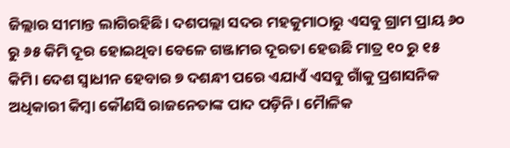ଜିଲ୍ଲାର ସୀମାନ୍ତ ଲାଗିରହିଛି। ଦଶପଲ୍ଲା ସଦର ମହକୁମାଠାରୁ ଏସବୁ ଗ୍ରାମ ପ୍ରାୟ ୬୦ ରୁ ୬୫ କିମି ଦୂର ହୋଇଥିବା ବେଳେ ଗଞ୍ଜାମର ଦୂରତା ହେଉଛି ମାତ୍ର ୧୦ ରୁ ୧୫ କିମି। ଦେଶ ସ୍ବାଧୀନ ହେବାର ୭ ଦଶନ୍ଧୀ ପରେ ଏଯାଏଁ ଏସବୁ ଗାଁକୁ ପ୍ରଶାସନିକ ଅଧିକାରୀ କିମ୍ବା କୌଣସି ରାଜନେତାଙ୍କ ପାଦ ପଡ଼ିନି। ମୈାଳିକ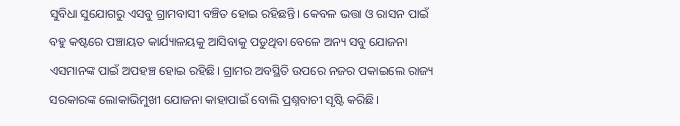ସୁବିଧା ସୁଯୋଗରୁ ଏସବୁ ଗ୍ରାମବାସୀ ବଞ୍ଚିତ ହୋଇ ରହିଛନ୍ତି। କେବଳ ଭତ୍ତା ଓ ରାସନ ପାଇଁ ବହୁ କଷ୍ଟରେ ପଞ୍ଚାୟତ କାର୍ଯ୍ୟାଳୟକୁ ଆସିବାକୁ ପଡୁଥିବା ବେଳେ ଅନ୍ୟ ସବୁ ଯୋଜନା ଏସମାନଙ୍କ ପାଇଁ ଅପହଞ୍ଚ ହୋଇ ରହିଛି। ଗ୍ରାମର ଅବସ୍ଥିତି ଉପରେ ନଜର ପକାଇଲେ ରାଜ୍ୟ ସରକାରଙ୍କ ଲୋକାଭିମୁଖୀ ଯୋଜନା କାହାପାଇଁ ବୋଲି ପ୍ରଶ୍ନବାଚୀ ସୃଷ୍ଟି କରିଛି।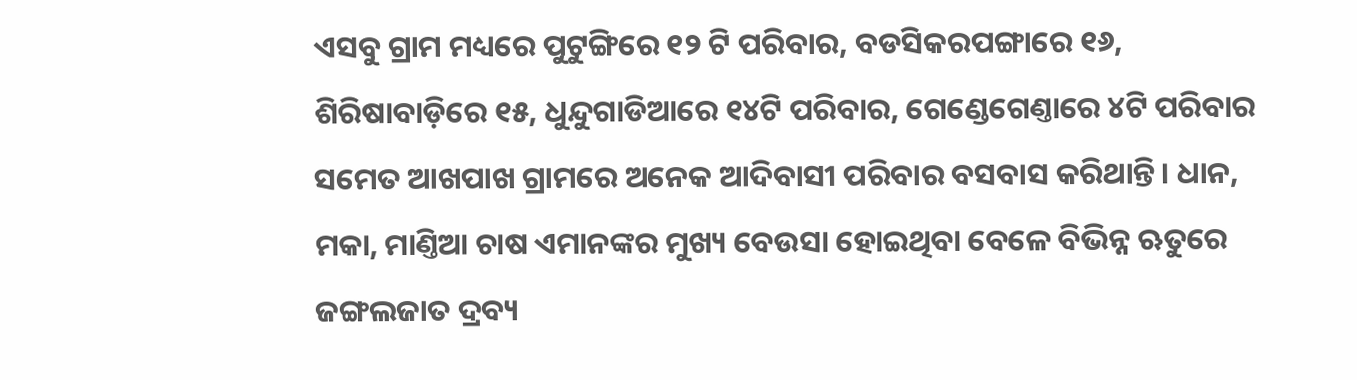ଏସବୁ ଗ୍ରାମ ମଧ୍ୟରେ ପୁଟୁଙ୍ଗିରେ ୧୨ ଟି ପରିବାର, ବଡସିକରପଙ୍ଗାରେ ୧୬, ଶିରିଷାବାଡ଼ିରେ ୧୫, ଧୁନ୍ଦୁଗାଡିଆରେ ୧୪ଟି ପରିବାର, ଗେଣ୍ଡେଗେଣ୍ତାରେ ୪ଟି ପରିବାର ସମେତ ଆଖପାଖ ଗ୍ରାମରେ ଅନେକ ଆଦିବାସୀ ପରିବାର ବସବାସ କରିଥାନ୍ତି। ଧାନ, ମକା, ମାଣ୍ତିଆ ଚାଷ ଏମାନଙ୍କର ମୁଖ୍ୟ ବେଉସା ହୋଇଥିବା ବେଳେ ବିଭିନ୍ନ ଋତୁରେ ଜଙ୍ଗଲଜାତ ଦ୍ରବ୍ୟ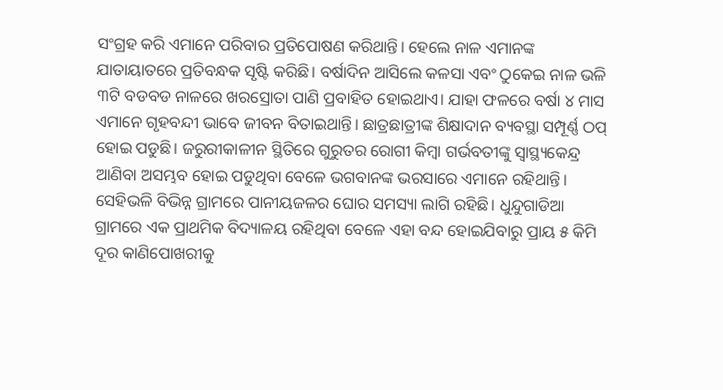ସଂଗ୍ରହ କରି ଏମାନେ ପରିବାର ପ୍ରତିପୋଷଣ କରିଥାନ୍ତି। ହେଲେ ନାଳ ଏମାନଙ୍କ ଯାତାୟାତରେ ପ୍ରତିବନ୍ଧକ ସୃଷ୍ଟି କରିଛି। ବର୍ଷାଦିନ ଆସିଲେ କଳସା ଏବଂ ଠୁକେଇ ନାଳ ଭଳି ୩ଟି ବଡବଡ ନାଳରେ ଖରସ୍ରୋତା ପାଣି ପ୍ରବାହିତ ହୋଇଥାଏ। ଯାହା ଫଳରେ ବର୍ଷା ୪ ମାସ ଏମାନେ ଗୃହବନ୍ଦୀ ଭାବେ ଜୀବନ ବିତାଇଥାନ୍ତି। ଛାତ୍ରଛାତ୍ରୀଙ୍କ ଶିକ୍ଷାଦାନ ବ୍ୟବସ୍ଥା ସମ୍ପୂର୍ଣ୍ଣ ଠପ୍ ହୋଇ ପଡୁଛି। ଜରୁରୀକାଳୀନ ସ୍ଥିତିରେ ଗୁରୁତର ରୋଗୀ କିମ୍ବା ଗର୍ଭବତୀଙ୍କୁ ସ୍ବାସ୍ଥ୍ୟକେନ୍ଦ୍ର ଆଣିବା ଅସମ୍ଭବ ହୋଇ ପଡୁଥିବା ବେଳେ ଭଗବାନଙ୍କ ଭରସାରେ ଏମାନେ ରହିଥାନ୍ତି।
ସେହିଭଳି ବିଭିନ୍ନ ଗ୍ରାମରେ ପାନୀୟଜଳର ଘୋର ସମସ୍ୟା ଲାଗି ରହିଛି। ଧୁନ୍ଦୁଗାଡିଆ ଗ୍ରାମରେ ଏକ ପ୍ରାଥମିକ ବିଦ୍ୟାଳୟ ରହିଥିବା ବେଳେ ଏହା ବନ୍ଦ ହୋଇଯିବାରୁ ପ୍ରାୟ ୫ କିମି ଦୂର କାଣିପୋଖରୀକୁ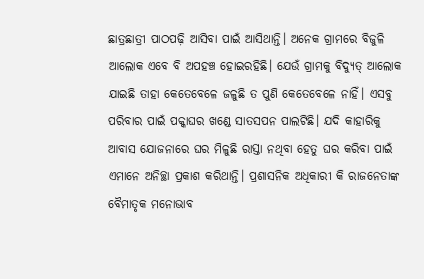ଛାତ୍ରଛାତ୍ରୀ ପାଠପଢ଼ି ଆସିବା ପାଇଁ ଆସିଥାନ୍ତି। ଅନେକ ଗ୍ରାମରେ ବିଜୁଳି ଆଲୋକ ଏବେ ବି ଅପହଞ୍ଚ ହୋଇରହିଛି। ଯେଉଁ ଗ୍ରାମକୁ ବିଦ୍ୟୁତ୍ ଆଲୋକ ଯାଇଛି ତାହା କେତେବେଳେ ଜଳୁଛି ତ ପୁଣି କେତେବେଳେ ନାହିଁ। ଏସବୁ ପରିବାର ପାଇଁ ପକ୍କାଘର ଖଣ୍ଡେ ସାତସପନ ପାଲଟିଛି। ଯଦି କାହାରିକୁ ଆବାସ ଯୋଜନାରେ ଘର ମିଳୁଛି ରାସ୍ତା ନଥିବା ହେତୁ ଘର କରିବା ପାଇଁ ଏମାନେ ଅନିଚ୍ଛା ପ୍ରକାଶ କରିଥାନ୍ତି। ପ୍ରଶାସନିକ ଅଧିକାରୀ କି ରାଜନେତାଙ୍କ ବୈମାତୃକ ମନୋଭାବ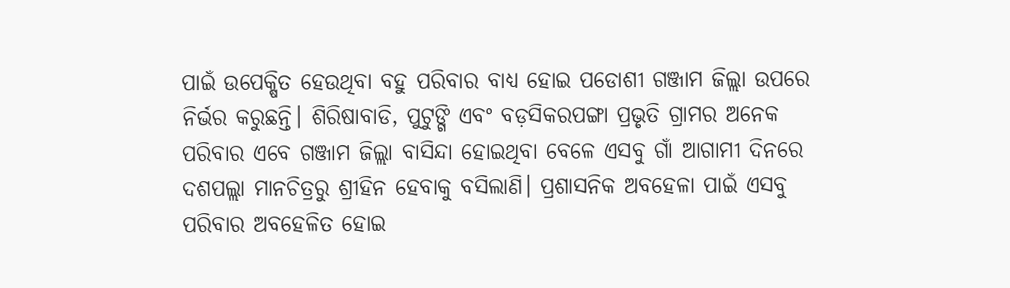ପାଇଁ ଉପେକ୍ଷିତ ହେଉଥିବା ବହୁ ପରିବାର ବାଧ୍ୟ ହୋଇ ପଡୋଶୀ ଗଞ୍ଜାମ ଜିଲ୍ଲା ଉପରେ ନିର୍ଭର କରୁଛନ୍ତି। ଶିରିଷାବାଡି, ପୁଟୁଙ୍ଗି ଏବଂ ବଡ଼ସିକରପଙ୍ଗା ପ୍ରଭୃତି ଗ୍ରାମର ଅନେକ ପରିବାର ଏବେ ଗଞ୍ଜାମ ଜିଲ୍ଲା ବାସିନ୍ଦା ହୋଇଥିବା ବେଳେ ଏସବୁ ଗାଁ ଆଗାମୀ ଦିନରେ ଦଶପଲ୍ଲା ମାନଚିତ୍ରରୁ ଶ୍ରୀହିନ ହେବାକୁ ବସିଲାଣି। ପ୍ରଶାସନିକ ଅବହେଳା ପାଇଁ ଏସବୁ ପରିବାର ଅବହେଳିତ ହୋଇ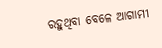ରହୁଥିବା ବେଳେ ଆଗାମୀ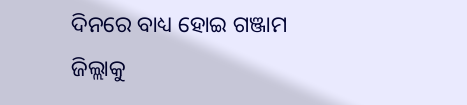ଦିନରେ ବାଧ୍ୟ ହୋଇ ଗଞ୍ଜାମ ଜିଲ୍ଲାକୁ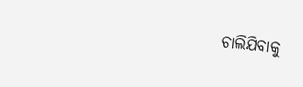ଚାଲିଯିବାକୁ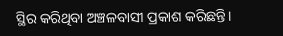ସ୍ଥିର କରିଥିବା ଅଞ୍ଚଳବାସୀ ପ୍ରକାଶ କରିଛନ୍ତି।